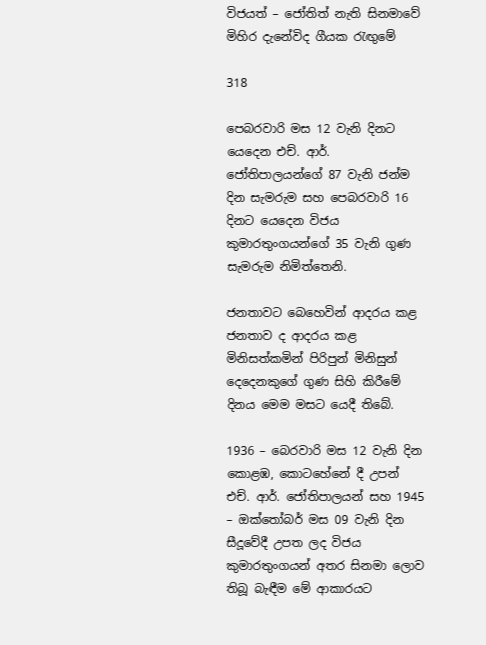විජයත් – ජෝතිත් නැති සිනමාවේ මිහිර දැනේවිද ගීයක රැඟුමේ

318

පෙබරවාරි මස 12 වැනි දිනට යෙදෙන එච්. ආර්. ජෝතිපාලයන්ගේ 87 වැනි ජන්ම දින සැමරුම සහ පෙබරවාරි 16 දිනට යෙදෙන විජය කුමාරතුංගයන්ගේ 35 වැනි ගුණ සැමරුම නිමිත්තෙනි.

ජනතාවට බෙහෙවින් ආදරය කළ ජනතාව ද ආදරය කළ මිනිසත්කමින් පිරිපුන් මිනිසුන් දෙදෙනකුගේ ගුණ සිහි කිරීමේ දිනය මෙම මසට යෙදී තිබේ.

1936 – බෙරවාරි මස 12 වැනි දින කොළඹ, කොටහේනේ දී උපන් එච්. ආර්. ජෝතිපාලයන් සහ 1945 – ඔක්තෝබර් මස 09 වැනි දින සීදූවේදී උපත ලද විජය කුමාරතුංගයන් අතර සිනමා ලොව තිබූ බැඳීම මේ ආකාරයට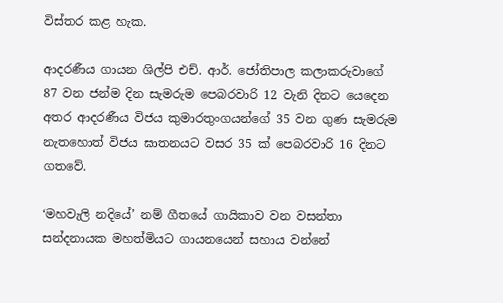විස්තර කළ හැක.

ආදරණීය ගායන ශිල්පි එච්. ආර්. ජෝතිපාල කලාකරුවාගේ 87 වන ජන්ම දින සැමරුම පෙබරවාරි 12 වැනි දිනට යෙදෙන අතර ආදරණීය විජය කුමාරතුංගයන්ගේ 35 වන ගුණ සැමරුම නැතහොත් විජය ඝාතනයට වසර 35 ක් පෙබරවාරි 16 දිනට ගතවේ.

‘මහවැලි නදියේ’ නම් ගීතයේ ගායිකාව වන වසන්තා සන්දනායක මහත්මියට ගායනයෙන් සහාය වන්නේ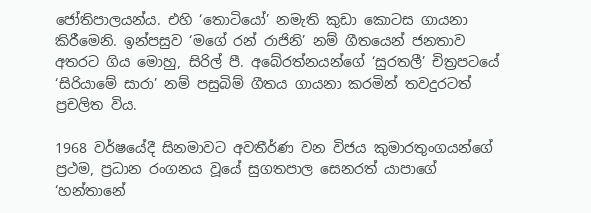ජෝතිපාලයන්ය. එහි ‘තොටියෝ’ නමැති කුඩා කොටස ගායනා කිරීමෙනි. ඉන්පසුව ‘මගේ රන් රාජිනි’ නම් ගීතයෙන් ජනතාව අතරට ගිය මොහු, සිරිල් පී. අබේරත්නයන්ගේ ‘සුරතලී’ චිත්‍රපටයේ ‘සිරියාමේ සාරා’ නම් පසුබිම් ගීතය ගායනා කරමින් තවදුරටත් ප්‍රචලිත විය.

1968 වර්ෂයේදී සිනමාවට අවතීර්ණ වන විජය කුමාරතුංගයන්ගේ ප්‍රථම, ප්‍රධාන රංගනය වූයේ සුගතපාල සෙනරත් යාපාගේ ‘හන්තානේ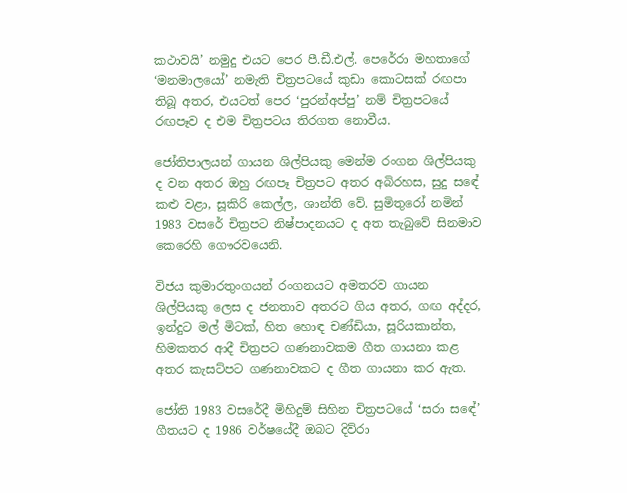කථාවයි’ නමුදු එයට පෙර පී.ඩී.එල්. පෙරේරා මහතාගේ ‘මනමාලයෝ’ නමැති චිත්‍රපටයේ කුඩා කොටසක් රඟපා තිබූ අතර, එයටත් පෙර ‘පුරන්අප්පු’ නම් චිත්‍රපටයේ රඟපෑව ද එම චිත්‍රපටය තිරගත නොවීය.

ජෝතිපාලයන් ගායන ශිල්පියකු මෙන්ම රංගන ශිල්පියකු ද වන අතර ඔහු රඟපෑ චිත්‍රපට අතර අබිරහස, සුදු සඳේ කළු වළා, සූකිරි කෙල්ල, ශාන්ති වේ. සුමිතුරෝ නමින් 1983 වසරේ චිත්‍රපට නිෂ්පාදනයට ද අත තැබුවේ සිනමාව කෙරෙහි ගෞරවයෙනි.

විජය කුමාරතුංගයන් රංගනයට අමතරව ගායන ශිල්පියකු ලෙස ද ජනතාව අතරට ගිය අතර, ගඟ අද්දර, ඉන්දුට මල් මිටක්, හිත හොඳ චණ්ඩියා, සූරියකාන්ත, හිමකතර ආදී චිත්‍රපට ගණනාවකම ගීත ගායනා කළ අතර කැසට්පට ගණනාවකට ද ගීත ගායනා කර ඇත.

ජෝති 1983 වසරේදී මිහිදුම් සිහින චිත්‍රපටයේ ‘සරා සඳේ’ ගීතයට ද 1986 වර්ෂයේදී ඔබට දිව්රා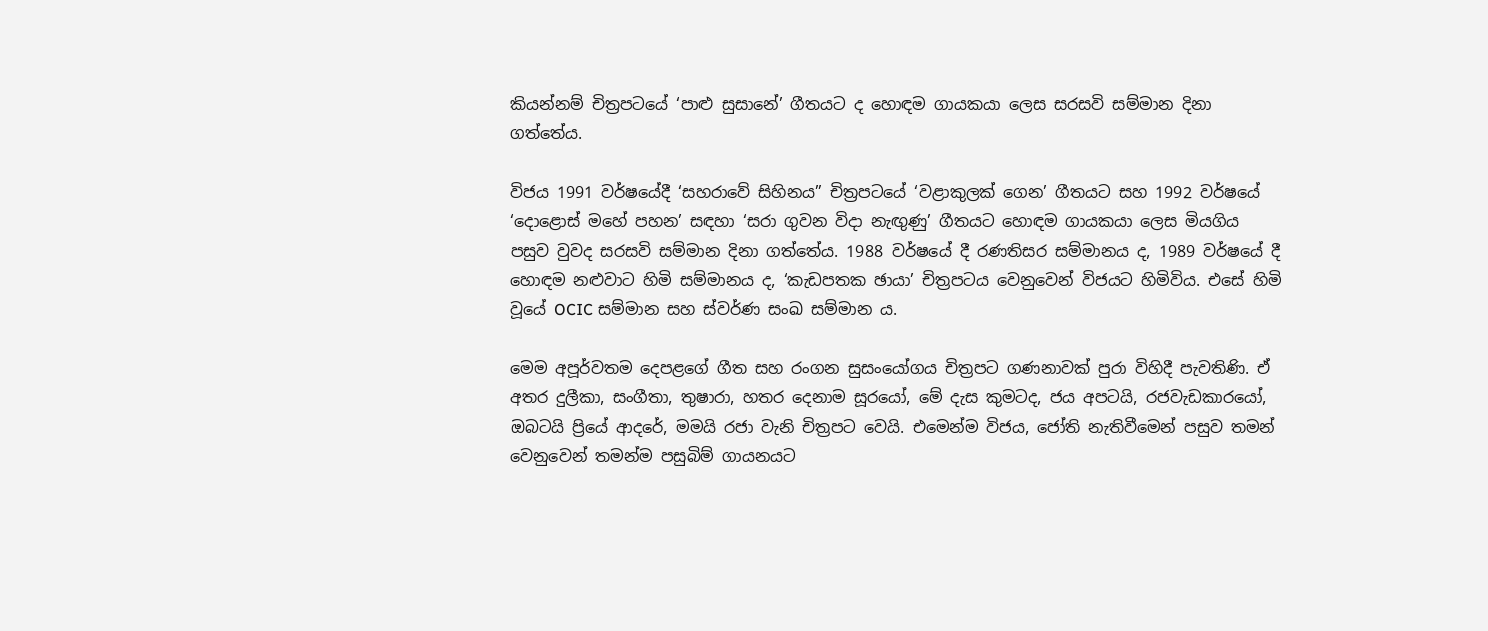කියන්නම් චිත්‍රපටයේ ‘පාළු සුසානේ’ ගීතයට ද හොඳම ගායකයා ලෙස සරසවි සම්මාන දිනා ගත්තේය.

විජය 1991 වර්ෂයේදී ‘සහරාවේ සිහිනය” චිත්‍රපටයේ ‘වළාකුලක් ගෙන’ ගීතයට සහ 1992 වර්ෂයේ ‘දොළොස් මහේ පහන’ සඳහා ‘සරා ගුවන විදා නැඟුණු’ ගීතයට හොඳම ගායකයා ලෙස මියගිය පසුව වුවද සරසවි සම්මාන දිනා ගත්තේය. 1988 වර්ෂයේ දී රණතිසර සම්මානය ද, 1989 වර්ෂයේ දී හොඳම නළුවාට හිමි සම්මානය ද, ‘කැඩපතක ඡායා’ චිත්‍රපටය වෙනුවෙන් විජයට හිමිවිය. එසේ හිමි වූයේ OCIC සම්මාන සහ ස්වර්ණ සංඛ සම්මාන ය.

මෙම අපූර්වතම දෙපළගේ ගීත සහ රංගන සුසංයෝගය චිත්‍රපට ගණනාවක් පුරා විහිදී පැවතිණි. ඒ අතර දුලීකා, සංගීතා, තුෂාරා, හතර දෙනාම සූරයෝ, මේ දැස කුමටද, ජය අපටයි, රජවැඩකාරයෝ, ඔබටයි ප්‍රියේ ආදරේ, මමයි රජා වැනි චිත්‍රපට වෙයි. එමෙන්ම විජය, ජෝති නැතිවීමෙන් පසුව තමන් වෙනුවෙන් තමන්ම පසුබිම් ගායනයට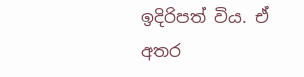ඉදිරිපත් විය. ඒ අතර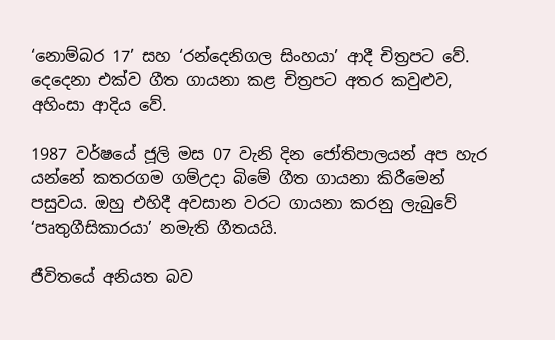‘නොම්බර 17’ සහ ‘රන්දෙනිගල සිංහයා’ ආදී චිත්‍රපට වේ. දෙදෙනා එක්ව ගීත ගායනා කළ චිත්‍රපට අතර කවුළුව, අහිංසා ආදිය වේ.

1987 වර්ෂයේ ජූලි මස 07 වැනි දින ජෝතිපාලයන් අප හැර යන්නේ කතරගම ගම්උදා බිමේ ගීත ගායනා කිරීමෙන් පසුවය. ඔහු එහිදී අවසාන වරට ගායනා කරනු ලැබුවේ ‘පෘතුගීසිකාරයා’ නමැති ගීතයයි.

ජීවිතයේ අනියත බව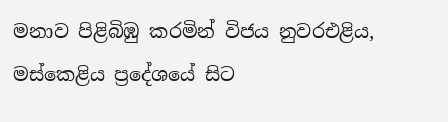මනාව පිළිබිඹු කරමින් විජය නුවරඑළිය, මස්කෙළිය ප්‍රදේශයේ සිට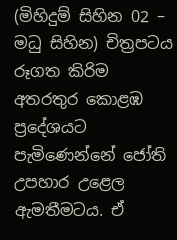(මිහිදුම් සිහින 02 – මධු සිහින) චිත්‍රපටය රූගත කිරිම අතරතුර කොළඹ ප්‍රදේශයට පැමිණෙන්නේ ජෝති උපහාර උළෙල ඇමතීමටය. ඒ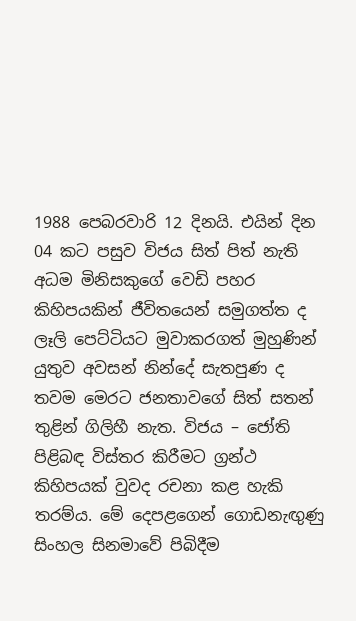1988 පෙබරවාරි 12 දිනයි. එයින් දින 04 කට පසුව විජය සිත් පිත් නැති අධම මිනිසකුගේ වෙඩි පහර කිහිපයකින් ජීවිතයෙන් සමුගත්ත ද ලෑලි පෙට්ටියට මුවාකරගත් මුහුණින් යුතුව අවසන් නින්දේ සැතපුණ ද තවම මෙරට ජනතාවගේ සිත් සතන් තුළින් ගිලිහී නැත. විජය – ජෝති පිළිබඳ විස්තර කිරීමට ග්‍රන්ථ කිහිපයක් වුවද රචනා කළ හැකි තරම්ය. මේ දෙපළගෙන් ගොඩනැඟුණු සිංහල සිනමාවේ පිබිදීම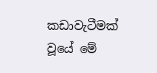කඩාවැටීමක් වූයේ මේ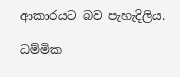ආකාරයට බව පැහැදිලිය.

ධම්මික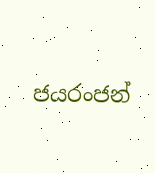ජයරංජන්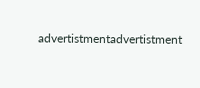advertistmentadvertistment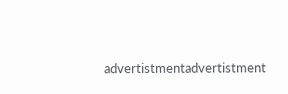advertistmentadvertistment